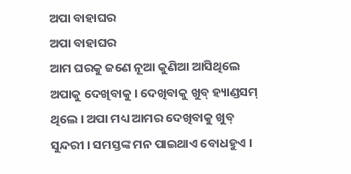ଅପା ବାହାଘର
ଅପା ବାହାଘର
ଆମ ଘରକୁ ଜଣେ ନୂଆ କୁଣିଆ ଆସିଥିଲେ ଅପାକୁ ଦେଖିବାକୁ । ଦେଖିବାକୁ ଖୁବ୍ ହ୍ୟାଣ୍ଡସମ୍ ଥିଲେ । ଅପା ମଧ୍ୟ ଆମର ଦେଖିବାକୁ ଖୁବ୍ ସୁନ୍ଦରୀ । ସମସ୍ତଙ୍କ ମନ ପାଇଥାଏ ବୋଧହୁଏ ।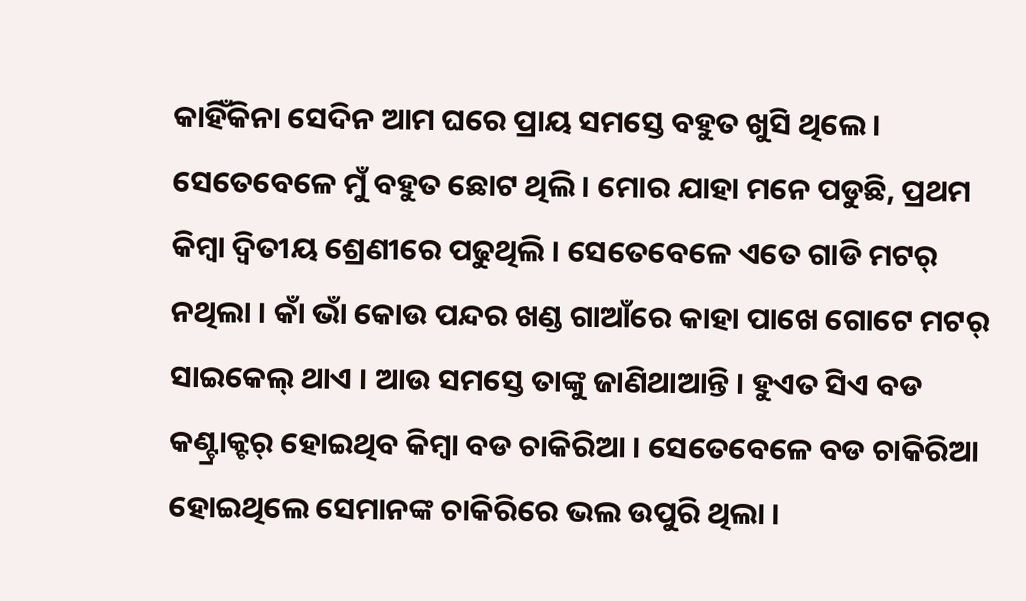କାହିଁକିନା ସେଦିନ ଆମ ଘରେ ପ୍ରାୟ ସମସ୍ତେ ବହୁତ ଖୁସି ଥିଲେ । ସେତେବେଳେ ମୁଁ ବହୁତ ଛୋଟ ଥିଲି । ମୋର ଯାହା ମନେ ପଡୁଛି, ପ୍ରଥମ କିମ୍ବା ଦ୍ୱିତୀୟ ଶ୍ରେଣୀରେ ପଢୁଥିଲି । ସେତେବେଳେ ଏତେ ଗାଡି ମଟର୍ ନଥିଲା । କାଁ ଭାଁ କୋଉ ପନ୍ଦର ଖଣ୍ଡ ଗାଆଁରେ କାହା ପାଖେ ଗୋଟେ ମଟର୍ ସାଇକେଲ୍ ଥାଏ । ଆଉ ସମସ୍ତେ ତାଙ୍କୁ ଜାଣିଥାଆନ୍ତି । ହୁଏତ ସିଏ ବଡ କଣ୍ଟ୍ରାକ୍ଟର୍ ହୋଇଥିବ କିମ୍ବା ବଡ ଚାକିରିଆ । ସେତେବେଳେ ବଡ ଚାକିରିଆ ହୋଇଥିଲେ ସେମାନଙ୍କ ଚାକିରିରେ ଭଲ ଉପୁରି ଥିଲା ।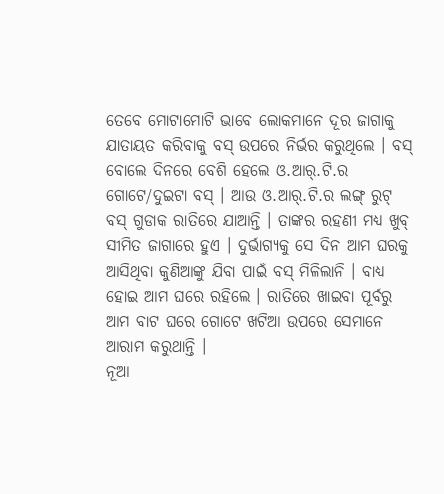ତେବେ ମୋଟାମୋଟି ଭାବେ ଲୋକମାନେ ଦୂର ଜାଗାକୁ ଯାତାୟତ କରିବାକୁ ବସ୍ ଉପରେ ନିର୍ଭର କରୁଥିଲେ । ବସ୍ ବୋଲେ ଦିନରେ ବେଶି ହେଲେ ଓ.ଆର୍.ଟି.ର ଗୋଟେ/ଦୁଇଟା ବସ୍ । ଆଉ ଓ.ଆର୍.ଟି.ର ଲଙ୍ଗ୍ ରୁଟ୍ ବସ୍ ଗୁଡାକ ରାତିରେ ଯାଆନ୍ତି । ତାଙ୍କର ରହଣୀ ମଧ୍ୟ ଖୁବ୍ ସୀମିତ ଜାଗାରେ ହୁଏ । ଦୁର୍ଭାଗ୍ୟକୁ ସେ ଦିନ ଆମ ଘରକୁ ଆସିଥିବା କୁଣିଆଙ୍କୁ ଯିବା ପାଇଁ ବସ୍ ମିଳିଲାନି । ବାଧ୍ୟ ହୋଇ ଆମ ଘରେ ରହିଲେ । ରାତିରେ ଖାଇବା ପୂର୍ବରୁ ଆମ ବାଟ ଘରେ ଗୋଟେ ଖଟିଆ ଉପରେ ସେମାନେ ଆରାମ କରୁଥାନ୍ତି ।
ନୂଆ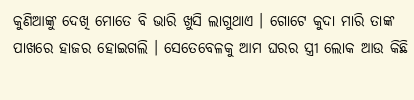କୁଣିଆଙ୍କୁ ଦେଖି ମୋତେ ବି ଭାରି ଖୁସି ଲାଗୁଥାଏ । ଗୋଟେ କୁଦା ମାରି ତାଙ୍କ ପାଖରେ ହାଜର ହୋଇଗଲି । ସେତେବେଳକୁ ଆମ ଘରର ସ୍ତ୍ରୀ ଲୋକ ଆଉ କିଛି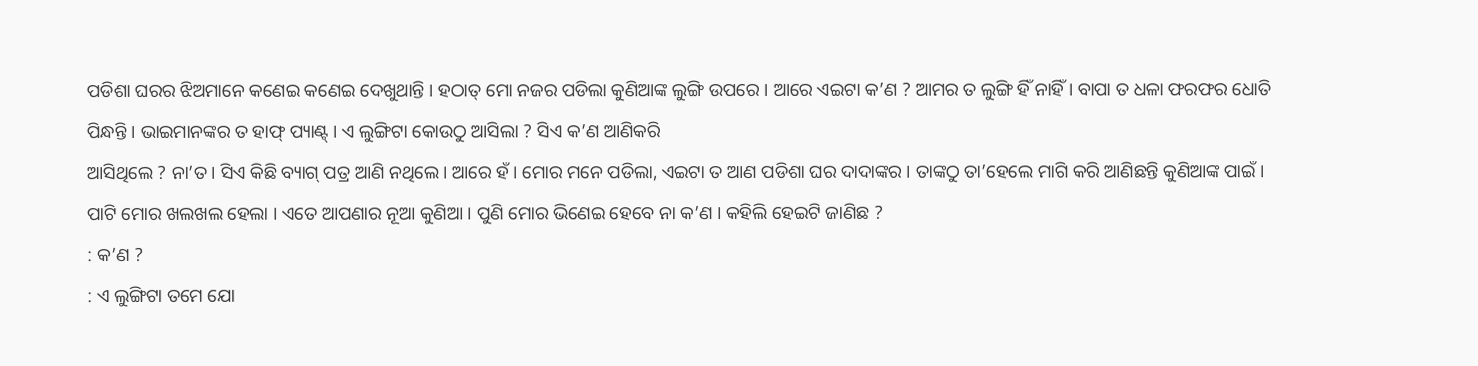ପଡିଶା ଘରର ଝିଅମାନେ କଣେଇ କଣେଇ ଦେଖୁଥାନ୍ତି । ହଠାତ୍ ମୋ ନଜର ପଡିଲା କୁଣିଆଙ୍କ ଲୁଙ୍ଗି ଉପରେ । ଆରେ ଏଇଟା କ’ଣ ? ଆମର ତ ଲୁଙ୍ଗି ହିଁ ନାହିଁ । ବାପା ତ ଧଳା ଫରଫର ଧୋତି ପିନ୍ଧନ୍ତି । ଭାଇମାନଙ୍କର ତ ହାଫ୍ ପ୍ୟାଣ୍ଟ୍ । ଏ ଲୁଙ୍ଗିଟା କୋଉଠୁ ଆସିଲା ? ସିଏ କ’ଣ ଆଣିକରି
ଆସିଥିଲେ ? ନା’ତ । ସିଏ କିଛି ବ୍ୟାଗ୍ ପତ୍ର ଆଣି ନଥିଲେ । ଆରେ ହଁ । ମୋର ମନେ ପଡିଲା, ଏଇଟା ତ ଆଣ ପଡିଶା ଘର ଦାଦାଙ୍କର । ତାଙ୍କଠୁ ତା’ହେଲେ ମାଗି କରି ଆଣିଛନ୍ତି କୁଣିଆଙ୍କ ପାଇଁ । ପାଟି ମୋର ଖଲଖଲ ହେଲା । ଏତେ ଆପଣାର ନୂଆ କୁଣିଆ । ପୁଣି ମୋର ଭିଣେଇ ହେବେ ନା କ’ଣ । କହିଲି ହେଇଟି ଜାଣିଛ ?
: କ’ଣ ?
: ଏ ଲୁଙ୍ଗିଟା ତମେ ଯୋ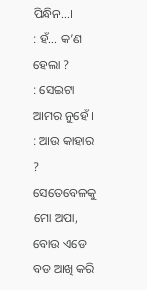ପିନ୍ଧିନ...।
: ହଁ... କ’ଣ ହେଲା ?
: ସେଇଟା ଆମର ନୁହେଁ ।
: ଆଉ କାହାର ?
ସେତେବେଳକୁ ମୋ ଅପା, ବୋଉ ଏଡେ ବଡ ଆଖି କରି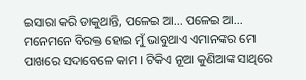ଇସାରା କରି ଡାକୁଥାନ୍ତି, ପଳେଇ ଆ... ପଳେଇ ଆ...
ମନେମନେ ବିରକ୍ତ ହୋଇ ମୁଁ ଭାବୁଥାଏ ଏମାନଙ୍କର ମୋ ପାଖରେ ସଦାବେଳେ କାମ । ଟିକିଏ ନୂଆ କୁଣିଆଙ୍କ ସାଥିରେ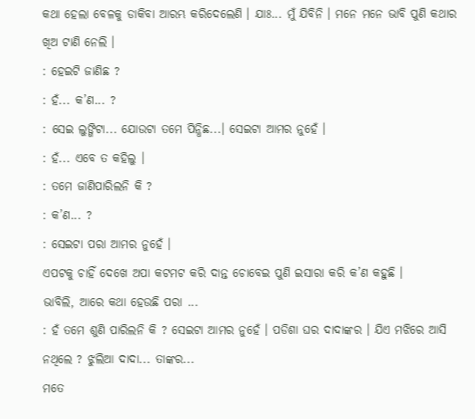କଥା ହେଲା ବେଳକୁ ଡାକିବା ଆରମ୍ଭ କରିଦେଲେଣି । ଯାଃ... ମୁଁ ଯିବିନି । ମନେ ମନେ ଭାବି ପୁଣି କଥାର ଖିଅ ଟାଣି ନେଲି ।
: ହେଇଟି ଜାଣିଛ ?
: ହଁ... କ’ଣ... ?
: ସେଇ ଲୁଙ୍ଗିଟା... ଯୋଉଟା ତମେ ପିନ୍ଧିଛ...। ସେଇଟା ଆମର ନୁହେଁ ।
: ହଁ... ଏବେ ତ କହିଲୁ ।
: ତମେ ଜାଣିପାରିଲନି କି ?
: କ’ଣ... ?
: ସେଇଟା ପରା ଆମର ନୁହେଁ ।
ଏପଟକୁ ଚାହିଁ ଦେଖେ ଅପା କଟମଟ କରି ଦାନ୍ତ ଚୋବେଇ ପୁଣି ଇସାରା କରି କ’ଣ କହୁଛି ।
ଭାବିଲି, ଆରେ କଥା ହେଉଛି ପରା ...
: ହଁ ତମେ ଶୁଣି ପାରିଲନି କି ? ସେଇଟା ଆମର ନୁହେଁ । ପଡିଶା ଘର ଦାଦାଙ୍କର । ଯିଏ ମଝିରେ ଆସି ନଥିଲେ ? ଝୁଲିଆ ଦାଦା... ତାଙ୍କର...
ମତେ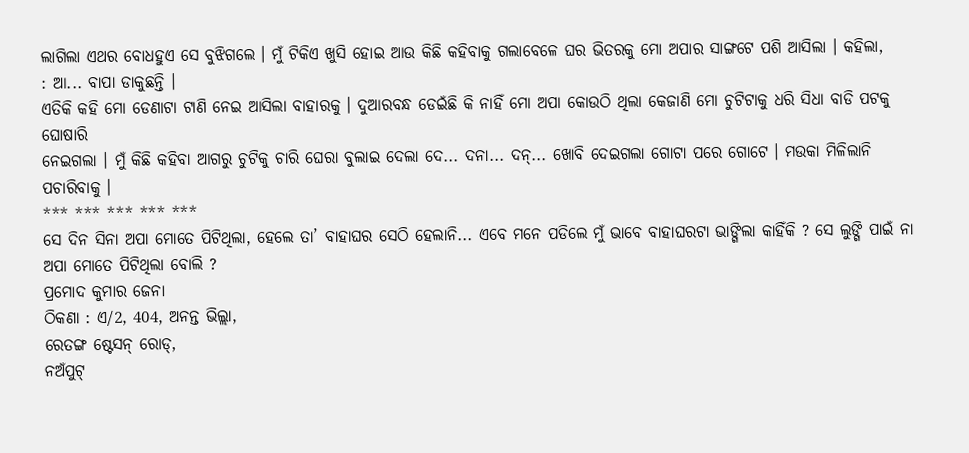ଲାଗିଲା ଏଥର ବୋଧହୁଏ ସେ ବୁଝିଗଲେ । ମୁଁ ଟିକିଏ ଖୁସି ହୋଇ ଆଉ କିଛି କହିବାକୁ ଗଲାବେଳେ ଘର ଭିତରକୁ ମୋ ଅପାର ସାଙ୍ଗଟେ ପଶି ଆସିଲା । କହିଲା,
: ଆ... ବାପା ଡାକୁଛନ୍ତି ।
ଏତିକି କହି ମୋ ଡେଣାଟା ଟାଣି ନେଇ ଆସିଲା ବାହାରକୁ । ଦୁଆରବନ୍ଧ ଡେଇଁଛି କି ନାହିଁ ମୋ ଅପା କୋଉଠି ଥିଲା କେଜାଣି ମୋ ଚୁଟିଟାକୁ ଧରି ସିଧା ବାଡି ପଟକୁ ଘୋଷାରି
ନେଇଗଲା । ମୁଁ କିଛି କହିବା ଆଗରୁ ଚୁଟିକୁ ଚାରି ଘେରା ବୁଲାଇ ଦେଲା ଦେ... ଦନା... ଦନ୍... ଖୋବି ଦେଇଗଲା ଗୋଟା ପରେ ଗୋଟେ । ମଉକା ମିଳିଲାନି ପଚାରିବାକୁ ।
*** *** *** *** ***
ସେ ଦିନ ସିନା ଅପା ମୋତେ ପିଟିଥିଲା, ହେଲେ ତା’ ବାହାଘର ସେଠି ହେଲାନି... ଏବେ ମନେ ପଡିଲେ ମୁଁ ଭାବେ ବାହାଘରଟା ଭାଙ୍ଗିଲା କାହିଁକି ? ସେ ଲୁଙ୍ଗି ପାଇଁ ନା ଅପା ମୋତେ ପିଟିଥିଲା ବୋଲି ?
ପ୍ରମୋଦ କୁମାର ଜେନା
ଠିକଣା : ଏ/2, 404, ଅନନ୍ତ ଭିଲ୍ଲା,
ରେତଙ୍ଗ ଷ୍ଟେସନ୍ ରୋଡ୍,
ନଅଁପୁଟ୍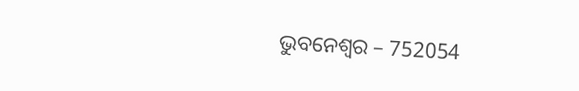ଭୁବନେଶ୍ୱର – 752054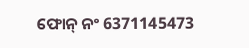ଫୋନ୍ ନଂ 6371145473